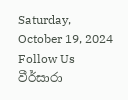Saturday, October 19, 2024
Follow Us
වීර්සාරා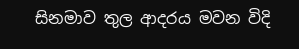සිනමාව තුල ආදරය මවන විදි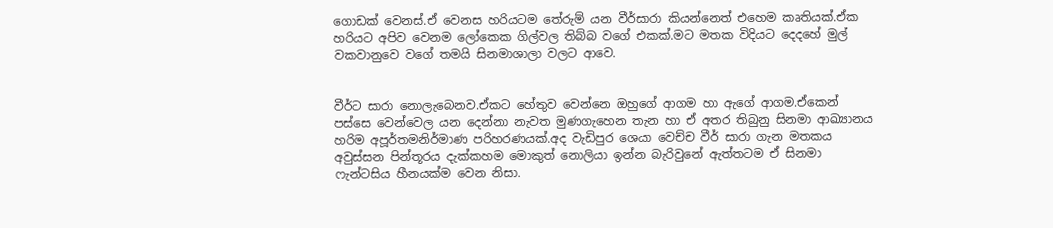ගොඩක් වෙනස්.ඒ වෙනස හරියටම තේරුම් යන වීර්සාරා කියන්නෙත් එහෙම කෘතියක්.ඒක හරියට අපිව වෙනම ලෝකෙක ගිල්වල තිබ්බ වගේ එකක්.මට මතක විදියට දෙදහේ මුල් වකවානුවෙ වගේ තමයි සිනමාශාලා වලට ආවෙ.


වීර්ට සාරා නොලැබෙනව.ඒකට හේතුව වෙන්නෙ ඔහුගේ ආගම හා ඇගේ ආගම.ඒකෙන් පස්සෙ වෙන්වෙල යන දෙන්නා නැවත මුණගැහෙන තැන හා ඒ අතර තිබුනු සිනමා ආඛ්‍යානය හරිම අපූර්තමනිර්මාණ පරිහරණයක්.අද වැඩිපුර ශෙයා වෙච්ච වීර් සාරා ගැන මතකය අවුස්සන පින්තූරය දැක්කහම මොකුත් නොලියා ඉන්න බැරිවුනේ ඇත්තටම ඒ සිනමා ෆැන්ටසිය හීනයක්ම වෙන නිසා.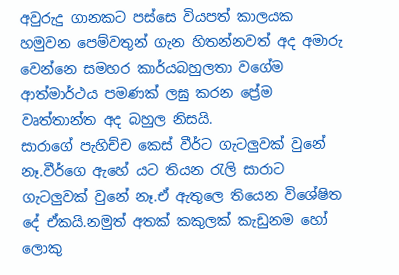අවුරුදු ගානකට පස්සෙ වියපත් කාලයක හමුවන පෙම්වතුන් ගැන හිතන්නවත් අද අමාරු වෙන්නෙ සමහර කාර්යබහුලතා වගේම ආත්මාර්ථය පමණක් ලඝු කරන ප්‍රේම වෘත්තාන්ත අද බහුල නිසයි.
සාරාගේ පැහිච්ච කෙස් වීර්ට ගැටලුවක් වුනේ නෑ.වීර්ගෙ ඇහේ යට තියන රැලි සාරාට ගැටලුවක් වුනේ නෑ.ඒ ඇතුලෙ තියෙන විශේෂිත දේ ඒකයි.නමුත් අතක් කකුලක් කැඩුනම හෝ ලොකු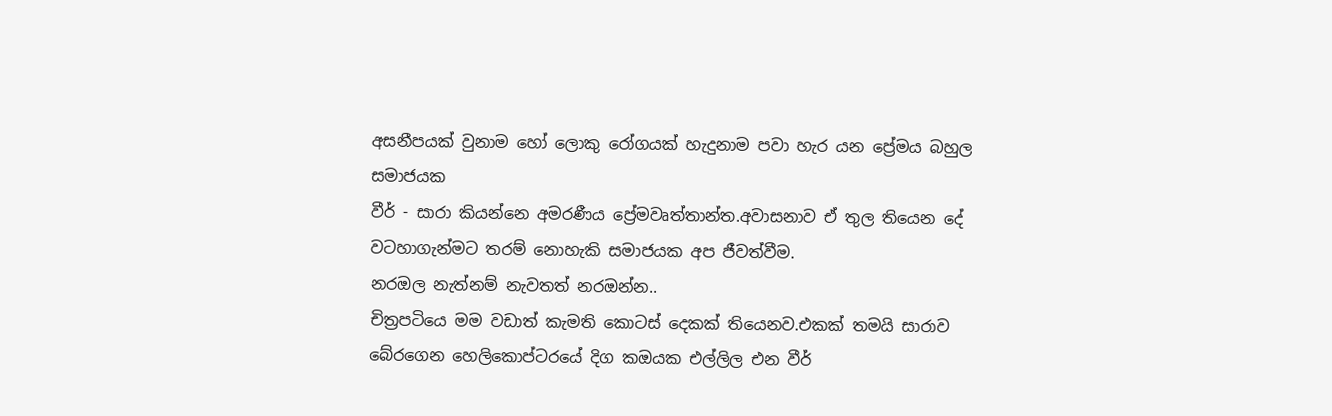අසනීපයක් වුනාම හෝ ලොකු රෝගයක් හැදුනාම පවා හැර යන ප්‍රේමය බහුල සමාජයක
වීර් - සාරා කියන්නෙ අමරණීය ප්‍රේමවෘත්තාන්ත.අවාසනාව ඒ තුල තියෙන දේ වටහාගැන්මට තරම් නොහැකි සමාජයක අප ජීවත්වීම.
නරඔල නැත්නම් නැවතත් නරඔන්න..
චිත්‍රපටියෙ මම වඩාත් කැමති කොටස් දෙකක් තියෙනව.එකක් තමයි සාරාව බේරගෙන හෙලිකොප්ටරයේ දිග කඔයක එල්ලිල එන වීර්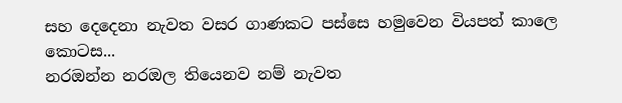සහ දෙදෙනා නැවත වසර ගාණකට පස්සෙ හමුවෙන වියපත් කාලෙ කොටස...
නරඔන්න නරඔල තියෙනව නම් නැවත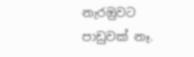නැරඔුවට පාඩුවක් නෑ.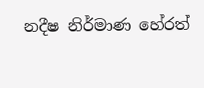නදීෂ නිර්මාණ හේරත්